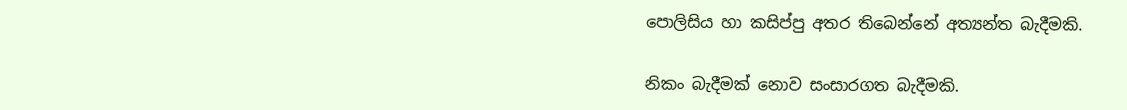පොලිසිය හා කසිප්පු අතර තිබෙන්නේ අත්‍යන්ත බැදීමකි.

නිකං බැදීමක් නොව සංසාරගත බැදීමකි.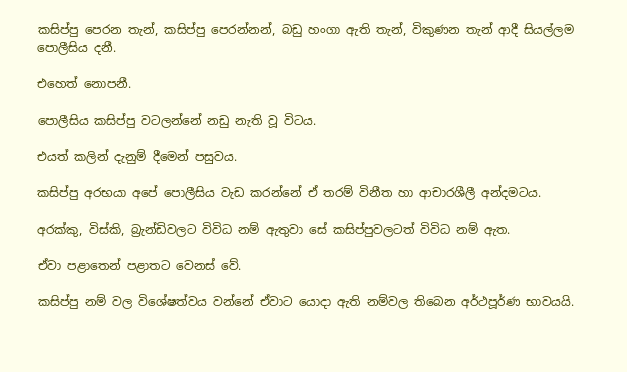කසිප්පු පෙරන තැන්, කසිප්පු පෙරන්නන්, බඩු හංගා ඇති තැන්, විකුණන තැන් ආදී සියල්ලම පොලීසිය දනී.

එහෙත් නොපනී.

පොලීසිය කසිප්පු වටලන්නේ නඩු නැති වූ විටය.

එයත් කලින් දැනුම් දීමෙන් පසුවය.

කසිප්පු අරභයා අපේ පොලීසිය වැඩ කරන්නේ ඒ තරම් විනීත හා ආචාරශීලී අන්දමටය.

අරක්කු, විස්කි, බ්‍රැන්ඩිවලට විවිධ නම් ඇතුවා සේ කසිප්පුවලටත් විවිධ නම් ඇත.

ඒවා පළාතෙන් පළාතට වෙනස් වේ.

කසිප්පු නම් වල විශේෂත්වය වන්නේ ඒවාට යොදා ඇති නම්වල තිබෙන අර්ථපූර්ණ භාවයයි.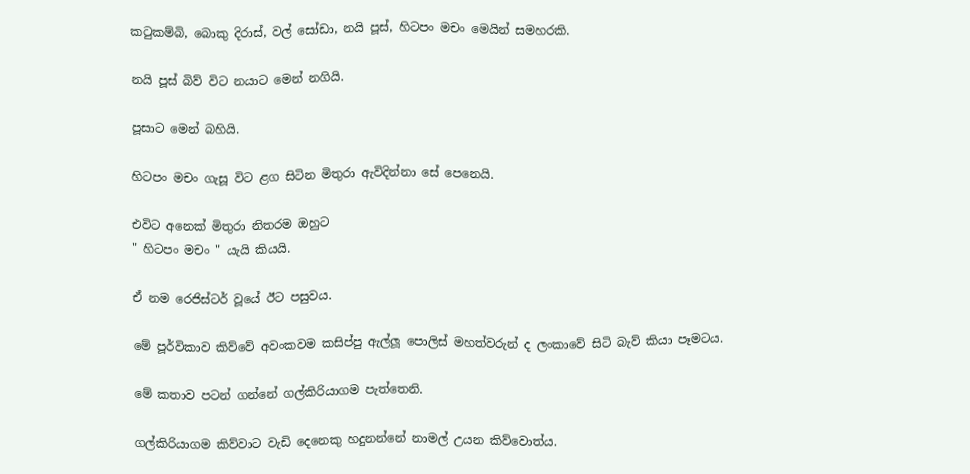කටුකම්බි, බොකු දිරාස්, වල් සෝඩා, නයි පූස්, හිටපං මචං මෙයින් සමහරකි.

නයි පූස් බිව් විට නයාට මෙන් නගියි.

පූසාට මෙන් බහියි.

හිටපං මචං ගැසූ විට ළග සිටින මිතුරා ඇවිදින්නා සේ පෙනෙයි.

එවිට අනෙක් මිතුරා නිතරම ඔහුට
" හිටපං මචං " යැයි කියයි.

ඒ නම රෙජිස්ටර් වූයේ ඊට පසුවය.

මේ පූර්විකාව කිව්වේ අවංකවම කසිප්පු ඇල්ලූ පොලිස් මහත්වරුන් ද ලංකාවේ සිටි බැව් කියා පෑමටය.

මේ කතාව පටන් ගන්නේ ගල්කිරියාගම පැත්තෙනි.

ගල්කිරියාගම කිව්වාට වැඩි දෙනෙකු හදුනන්නේ නාමල් උයන කිව්වොත්ය.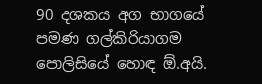90 දශකය අග භාගයේ පමණ ගල්කිරියාගම පොලිසියේ හොඳ ඕ.අයි.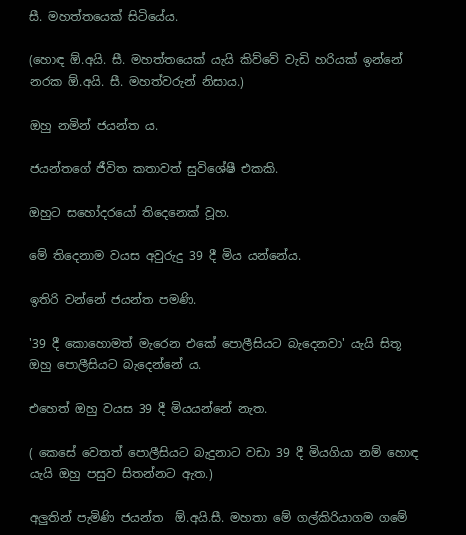සී. මහත්තයෙක් සිටියේය.

(හොඳ ඕ.අයි. සී. මහත්තයෙක් යැයි කිව්වේ වැඩි හරියක් ඉන්නේ නරක ඕ.අයි. සී. මහත්වරුන් නිසාය.)

ඔහු නමින් ජයන්ත ය.

ජයන්තගේ ජීවිත කතාවත් සුවිශේෂී එකකි.

ඔහුට සහෝදරයෝ තිදෙනෙක් වූහ.

මේ තිදෙනාම වයස අවුරුදු 39 දී මිය යන්නේය.

ඉතිරි වන්නේ ජයන්ත පමණි.

'39 දී කොහොමත් මැරෙන එකේ පොලීසියට බැදෙනවා' යැයි සිතූ ඔහු පොලීසියට බැදෙන්නේ ‍ය.

එහෙත් ඔහු වයස 39 දී මියයන්නේ නැත.

( කෙසේ වෙතත් පොලීසියට බැදුනාට වඩා 39 දී මියගියා නම් හොඳ යැයි ඔහු පසුව සිතන්නට ඇත.)

අලුතින් පැමිණි ජයන්ත  ඕ.අයි.සී. මහතා මේ ගල්කිරියාගම ගමේ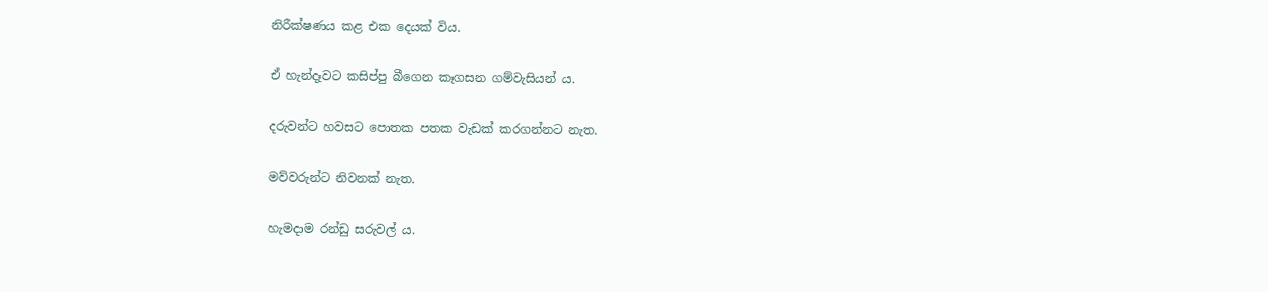නිරීක්ෂණය කළ එක දෙයක් විය.

ඒ හැන්දෑවට කසිප්පු බීගෙන කෑගසන ගම්වැසියන් ය.

දරුවන්ට හවසට පොතක පතක වැඩක් කරගන්නට නැත.

මව්වරුන්ට නිවනක් නැත.

හැමදාම රන්ඩු සරුවල් ය.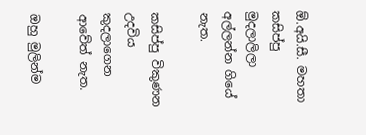ඕ.අයි.සී. මහතා කසිප්පු මුදලාලිලා අල්ලන්න ගියේ නැත.

කසිප්පු විකුණන උදවිය කුදලාගෙන ආවේත් නැත.

ඔහු මුලින්ම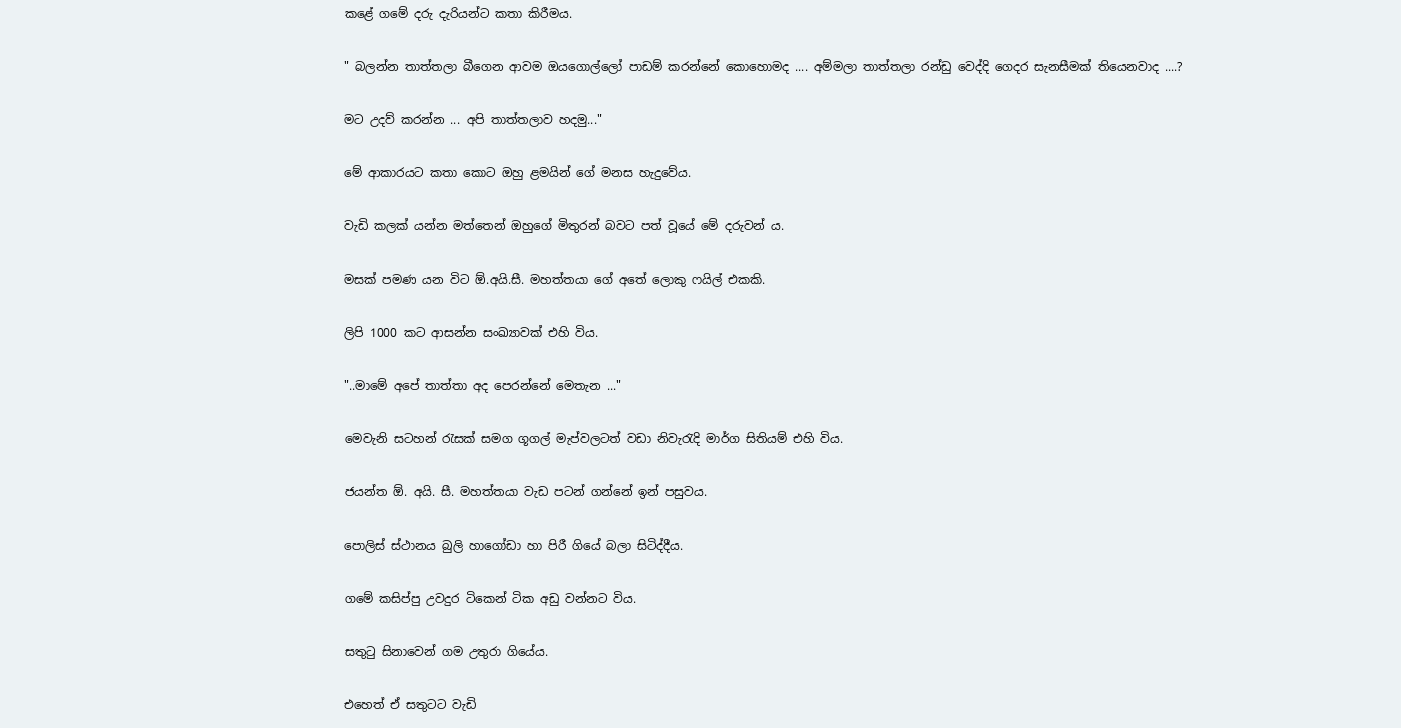කළේ ගමේ දරු දැරියන්ට කතා කිරීමය.

" බලන්න තාත්තලා බීගෙන ආවම ඔයගොල්ලෝ පාඩම් කරන්නේ කොහොමද .... අම්මලා තාත්තලා රන්ඩු වෙද්දි ගෙදර සැනසීමක් තියෙනවාද ....?

මට උදව් කරන්න ... අපි තාත්තලාව හදමු..."

මේ ආකාරයට කතා කොට ඔහු ළමයින් ගේ මනස හැදුවේය.

වැඩි කලක් යන්න මත්තෙන් ඔහුගේ මිතුරන් බවට පත් වූයේ මේ දරුවන් ය.

මසක් පමණ යන විට ඕ.අයි.සී. මහත්තයා ගේ අතේ ලොකු ෆයිල් එකකි.

ලිපි 1000 කට ආසන්න සංඛ්‍යාවක් එහි විය.

"..මාමේ අපේ තාත්තා අද පෙරන්නේ මෙතැන ..."

මෙවැනි සටහන් රැසක් සමග ගූගල් මැප්වලටත් වඩා නිවැරැදි මාර්ග සිතියම් එහි විය.

ජයන්ත ඕ. අයි. සී. මහත්තයා වැඩ පටන් ගන්නේ ඉන් පසුවය.

පොලිස් ස්ථානය බුලි හාගෝඩා හා පිරී ගියේ බලා සිටිද්දීය.

ගමේ කසිප්පු උවදුර ටිකෙන් ටික අඩු වන්නට විය.

සතුටු සිනාවෙන් ගම උතුරා ගියේය.

එහෙත් ඒ සතුටට වැඩි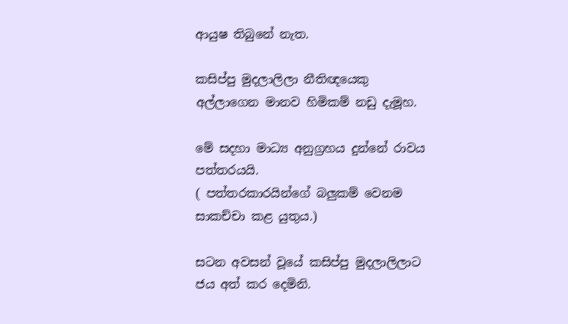ආයුෂ තිබුනේ නැත.

කසිප්පු මුදලාලිලා නීතිඥයෙකු අල්ලාගෙන මානව හිමිකම් නඩු දැමූහ.

මේ සදහා මාධ්‍ය අනුග්‍රහය දුන්නේ රාවය පත්තරයයි.
( පත්තරකාරයින්ගේ බලුකම් වෙනම සාකච්චා කළ යුතුය.)

සටන අවසන් වූයේ කසිප්පු මුදලාලිලාට ජය අත් කර දෙමිනි.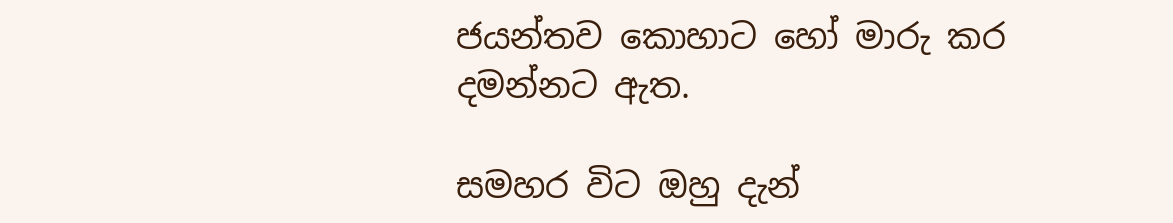ජයන්තව කොහාට හෝ මාරු කර දමන්නට ඇත.

සමහර විට ඔහු දැන්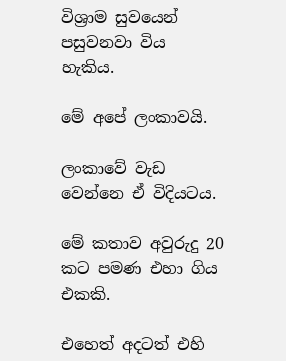විශ්‍රාම සුවයෙන් පසුවනවා විය හැකිය.

මේ අපේ ලංකාවයි.

ලංකාවේ වැඩ වෙන්නෙ ඒ විදියටය.

මේ කතාව අවුරුදු 20 කට පමණ එහා ගිය එකකි.

එහෙත් අදටත් එහි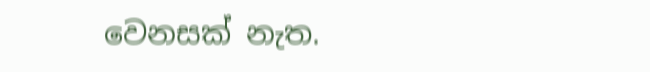වෙනසක් නැත.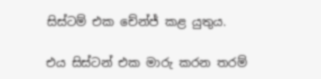සිස්ටම් එක චේන්ජ් කළ යුතුය.

එය සිස්ටන් එක මාරු කරන තරම්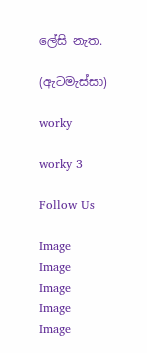ලේසි නැත.

(ඇටමැස්සා)

worky

worky 3

Follow Us

Image
Image
Image
Image
Image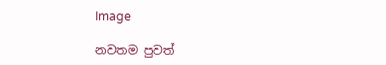Image

නවතම පුවත්